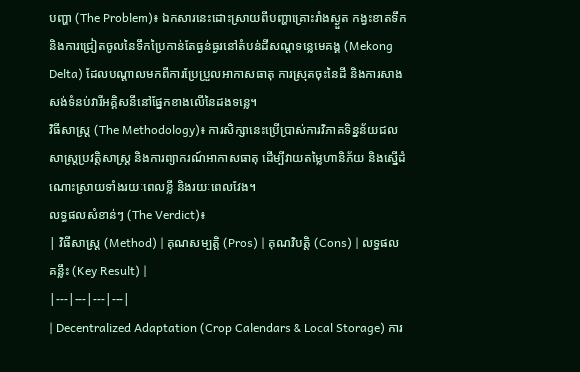បញ្ហា (The Problem)៖ ឯកសារនេះដោះស្រាយពីបញ្ហាគ្រោះរាំងស្ងួត កង្វះខាតទឹក និងការជ្រៀតចូលនៃទឹកប្រៃកាន់តែធ្ងន់ធ្ងរនៅតំបន់ដីសណ្ដទន្លេមេគង្គ (Mekong Delta) ដែលបណ្ដាលមកពីការប្រែប្រួលអាកាសធាតុ ការស្រុតចុះនៃដី និងការសាងសង់ទំនប់វារីអគ្គិសនីនៅផ្នែកខាងលើនៃដងទន្លេ។
វិធីសាស្ត្រ (The Methodology)៖ ការសិក្សានេះប្រើប្រាស់ការវិភាគទិន្នន័យជលសាស្ត្រប្រវត្តិសាស្ត្រ និងការព្យាករណ៍អាកាសធាតុ ដើម្បីវាយតម្លៃហានិភ័យ និងស្នើដំណោះស្រាយទាំងរយៈពេលខ្លី និងរយៈពេលវែង។
លទ្ធផលសំខាន់ៗ (The Verdict)៖
| វិធីសាស្ត្រ (Method) | គុណសម្បត្តិ (Pros) | គុណវិបត្តិ (Cons) | លទ្ធផលគន្លឹះ (Key Result) |
|---|---|---|---|
| Decentralized Adaptation (Crop Calendars & Local Storage) ការ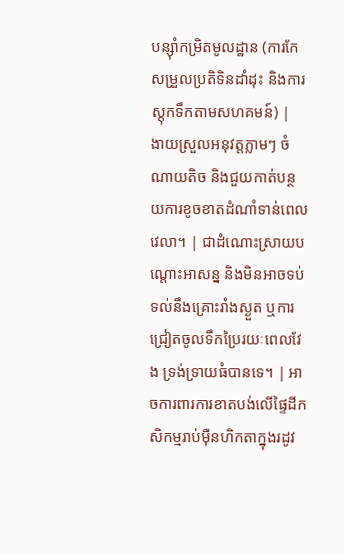បន្ស៊ាំកម្រិតមូលដ្ឋាន (ការកែសម្រួលប្រតិទិនដាំដុះ និងការស្តុកទឹកតាមសហគមន៍) |
ងាយស្រួលអនុវត្តភ្លាមៗ ចំណាយតិច និងជួយកាត់បន្ថយការខូចខាតដំណាំទាន់ពេលវេលា។ | ជាដំណោះស្រាយបណ្ដោះអាសន្ន និងមិនអាចទប់ទល់នឹងគ្រោះរាំងស្ងួត ឬការជ្រៀតចូលទឹកប្រៃរយៈពេលវែង ទ្រង់ទ្រាយធំបានទេ។ | អាចការពារការខាតបង់លើផ្ទៃដីកសិកម្មរាប់ម៉ឺនហិកតាក្នុងរដូវ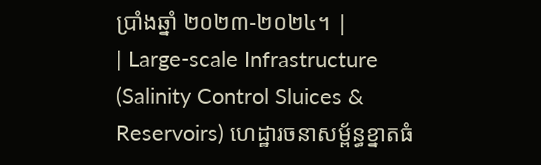ប្រាំងឆ្នាំ ២០២៣-២០២៤។ |
| Large-scale Infrastructure (Salinity Control Sluices & Reservoirs) ហេដ្ឋារចនាសម្ព័ន្ធខ្នាតធំ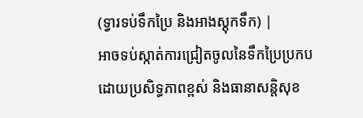(ទ្វារទប់ទឹកប្រៃ និងអាងស្តុកទឹក) |
អាចទប់ស្កាត់ការជ្រៀតចូលនៃទឹកប្រៃប្រកបដោយប្រសិទ្ធភាពខ្ពស់ និងធានាសន្តិសុខ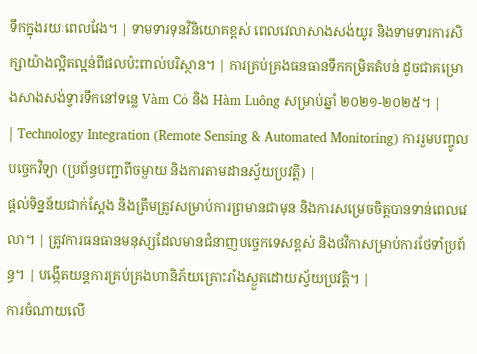ទឹកក្នុងរយៈពេលវែង។ | ទាមទារទុនវិនិយោគខ្ពស់ ពេលវេលាសាងសង់យូរ និងទាមទារការសិក្សាយ៉ាងល្អិតល្អន់ពីផលប៉ះពាល់បរិស្ថាន។ | ការគ្រប់គ្រងធនធានទឹកកម្រិតតំបន់ ដូចជាគម្រោងសាងសង់ទ្វារទឹកនៅទន្លេ Vàm Cỏ និង Hàm Luông សម្រាប់ឆ្នាំ ២០២១-២០២៥។ |
| Technology Integration (Remote Sensing & Automated Monitoring) ការរួមបញ្ចូលបច្ចេកវិទ្យា (ប្រព័ន្ធបញ្ជាពីចម្ងាយ និងការតាមដានស្វ័យប្រវត្តិ) |
ផ្តល់ទិន្នន័យជាក់ស្តែង និងត្រឹមត្រូវសម្រាប់ការព្រមានជាមុន និងការសម្រេចចិត្តបានទាន់ពេលវេលា។ | ត្រូវការធនធានមនុស្សដែលមានជំនាញបច្ចេកទេសខ្ពស់ និងថវិកាសម្រាប់ការថែទាំប្រព័ន្ធ។ | បង្កើតយន្តការគ្រប់គ្រងហានិភ័យគ្រោះរាំងស្ងួតដោយស្វ័យប្រវត្តិ។ |
ការចំណាយលើ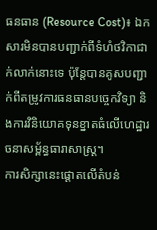ធនធាន (Resource Cost)៖ ឯកសារមិនបានបញ្ជាក់ពីទំហំថវិកាជាក់លាក់នោះទេ ប៉ុន្តែបានគូសបញ្ជាក់ពីតម្រូវការធនធានបច្ចេកវិទ្យា និងការវិនិយោគទុនខ្នាតធំលើហេដ្ឋារចនាសម្ព័ន្ធធារាសាស្ត្រ។
ការសិក្សានេះផ្តោតលើតំបន់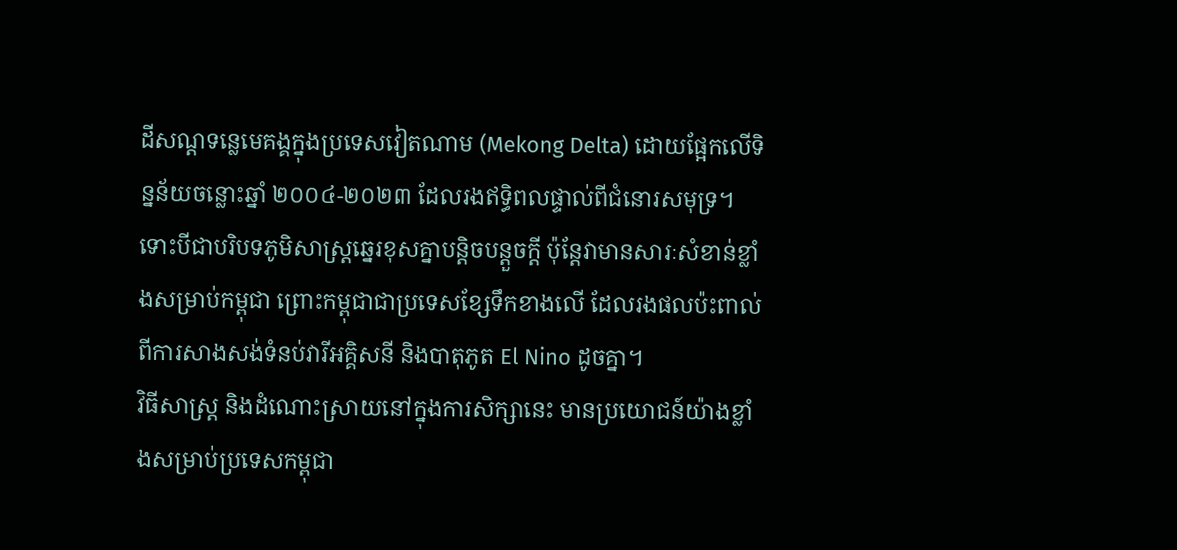ដីសណ្ដទន្លេមេគង្គក្នុងប្រទេសវៀតណាម (Mekong Delta) ដោយផ្អែកលើទិន្នន័យចន្លោះឆ្នាំ ២០០៤-២០២៣ ដែលរងឥទ្ធិពលផ្ទាល់ពីជំនោរសមុទ្រ។ ទោះបីជាបរិបទភូមិសាស្ត្រឆ្នេរខុសគ្នាបន្តិចបន្តួចក្តី ប៉ុន្តែវាមានសារៈសំខាន់ខ្លាំងសម្រាប់កម្ពុជា ព្រោះកម្ពុជាជាប្រទេសខ្សែទឹកខាងលើ ដែលរងផលប៉ះពាល់ពីការសាងសង់ទំនប់វារីអគ្គិសនី និងបាតុភូត El Nino ដូចគ្នា។
វិធីសាស្ត្រ និងដំណោះស្រាយនៅក្នុងការសិក្សានេះ មានប្រយោជន៍យ៉ាងខ្លាំងសម្រាប់ប្រទេសកម្ពុជា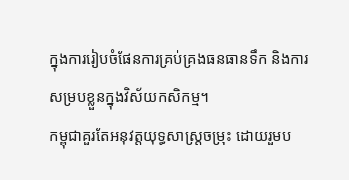ក្នុងការរៀបចំផែនការគ្រប់គ្រងធនធានទឹក និងការសម្របខ្លួនក្នុងវិស័យកសិកម្ម។
កម្ពុជាគួរតែអនុវត្តយុទ្ធសាស្ត្រចម្រុះ ដោយរួមប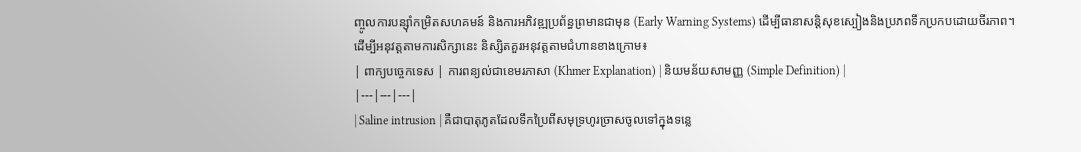ញ្ចូលការបន្ស៊ាំកម្រិតសហគមន៍ និងការអភិវឌ្ឍប្រព័ន្ធព្រមានជាមុន (Early Warning Systems) ដើម្បីធានាសន្តិសុខស្បៀងនិងប្រភពទឹកប្រកបដោយចីរភាព។
ដើម្បីអនុវត្តតាមការសិក្សានេះ និស្សិតគួរអនុវត្តតាមជំហានខាងក្រោម៖
| ពាក្យបច្ចេកទេស | ការពន្យល់ជាខេមរភាសា (Khmer Explanation) | និយមន័យសាមញ្ញ (Simple Definition) |
|---|---|---|
| Saline intrusion | គឺជាបាតុភូតដែលទឹកប្រៃពីសមុទ្រហូរច្រាសចូលទៅក្នុងទន្លេ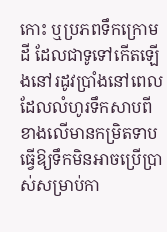កោះ ឬប្រភពទឹកក្រោមដី ដែលជាទូទៅកើតឡើងនៅរដូវប្រាំងនៅពេលដែលលំហូរទឹកសាបពីខាងលើមានកម្រិតទាប ធ្វើឱ្យទឹកមិនអាចប្រើប្រាស់សម្រាប់កា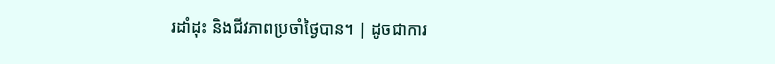រដាំដុះ និងជីវភាពប្រចាំថ្ងៃបាន។ | ដូចជាការ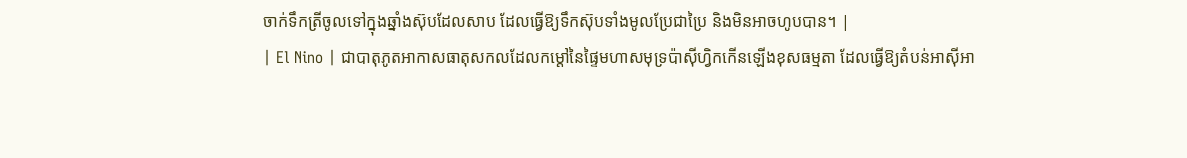ចាក់ទឹកត្រីចូលទៅក្នុងឆ្នាំងស៊ុបដែលសាប ដែលធ្វើឱ្យទឹកស៊ុបទាំងមូលប្រែជាប្រៃ និងមិនអាចហូបបាន។ |
| El Nino | ជាបាតុភូតអាកាសធាតុសកលដែលកម្តៅនៃផ្ទៃមហាសមុទ្រប៉ាស៊ីហ្វិកកើនឡើងខុសធម្មតា ដែលធ្វើឱ្យតំបន់អាស៊ីអា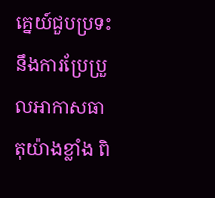គ្នេយ៍ជួបប្រទះនឹងការប្រែប្រួលអាកាសធាតុយ៉ាងខ្លាំង ពិ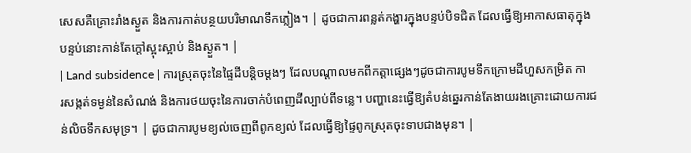សេសគឺគ្រោះរាំងស្ងួត និងការកាត់បន្ថយបរិមាណទឹកភ្លៀង។ | ដូចជាការពន្លត់កង្ហារក្នុងបន្ទប់បិទជិត ដែលធ្វើឱ្យអាកាសធាតុក្នុងបន្ទប់នោះកាន់តែក្តៅស្អុះស្អាប់ និងស្ងួត។ |
| Land subsidence | ការស្រុតចុះនៃផ្ទៃដីបន្តិចម្តងៗ ដែលបណ្តាលមកពីកត្តាផ្សេងៗដូចជាការបូមទឹកក្រោមដីហួសកម្រិត ការសង្កត់ទម្ងន់នៃសំណង់ និងការថយចុះនៃការចាក់បំពេញដីល្បាប់ពីទន្លេ។ បញ្ហានេះធ្វើឱ្យតំបន់ឆ្នេរកាន់តែងាយរងគ្រោះដោយការជន់លិចទឹកសមុទ្រ។ | ដូចជាការបូមខ្យល់ចេញពីពូកខ្យល់ ដែលធ្វើឱ្យផ្ទៃពូកស្រុតចុះទាបជាងមុន។ |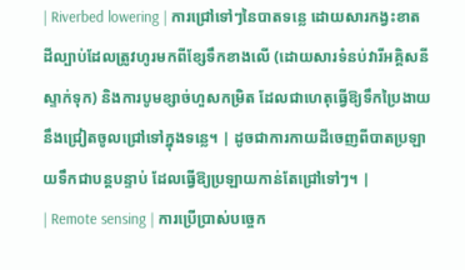| Riverbed lowering | ការជ្រៅទៅៗនៃបាតទន្លេ ដោយសារកង្វះខាតដីល្បាប់ដែលត្រូវហូរមកពីខ្សែទឹកខាងលើ (ដោយសារទំនប់វារីអគ្គិសនីស្ទាក់ទុក) និងការបូមខ្សាច់ហួសកម្រិត ដែលជាហេតុធ្វើឱ្យទឹកប្រៃងាយនឹងជ្រៀតចូលជ្រៅទៅក្នុងទន្លេ។ | ដូចជាការកាយដីចេញពីបាតប្រឡាយទឹកជាបន្តបន្ទាប់ ដែលធ្វើឱ្យប្រឡាយកាន់តែជ្រៅទៅៗ។ |
| Remote sensing | ការប្រើប្រាស់បច្ចេក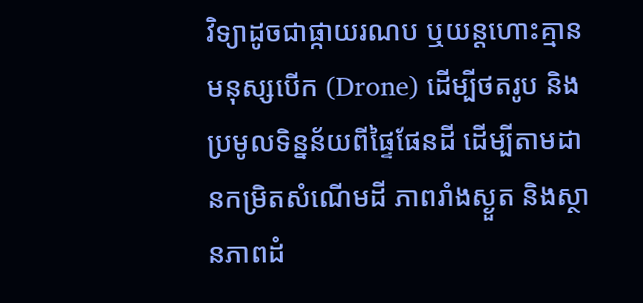វិទ្យាដូចជាផ្កាយរណប ឬយន្តហោះគ្មានមនុស្សបើក (Drone) ដើម្បីថតរូប និងប្រមូលទិន្នន័យពីផ្ទៃផែនដី ដើម្បីតាមដានកម្រិតសំណើមដី ភាពរាំងស្ងួត និងស្ថានភាពដំ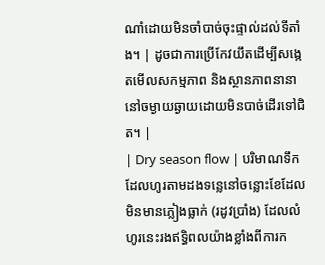ណាំដោយមិនចាំបាច់ចុះផ្ទាល់ដល់ទីតាំង។ | ដូចជាការប្រើកែវយឹតដើម្បីសង្កេតមើលសកម្មភាព និងស្ថានភាពនានានៅចម្ងាយឆ្ងាយដោយមិនបាច់ដើរទៅជិត។ |
| Dry season flow | បរិមាណទឹកដែលហូរតាមដងទន្លេនៅចន្លោះខែដែលមិនមានភ្លៀងធ្លាក់ (រដូវប្រាំង) ដែលលំហូរនេះរងឥទ្ធិពលយ៉ាងខ្លាំងពីការក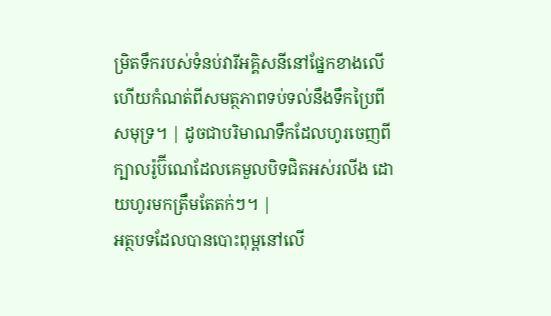ម្រិតទឹករបស់ទំនប់វារីអគ្គិសនីនៅផ្នែកខាងលើ ហើយកំណត់ពីសមត្ថភាពទប់ទល់នឹងទឹកប្រៃពីសមុទ្រ។ | ដូចជាបរិមាណទឹកដែលហូរចេញពីក្បាលរ៉ូប៊ីណេដែលគេមួលបិទជិតអស់រលីង ដោយហូរមកត្រឹមតែតក់ៗ។ |
អត្ថបទដែលបានបោះពុម្ពនៅលើ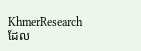KhmerResearch ដែល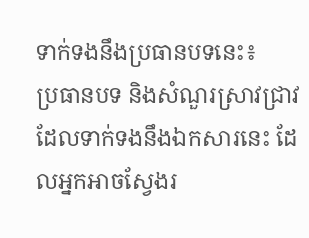ទាក់ទងនឹងប្រធានបទនេះ៖
ប្រធានបទ និងសំណួរស្រាវជ្រាវដែលទាក់ទងនឹងឯកសារនេះ ដែលអ្នកអាចស្វែងរ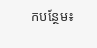កបន្ថែម៖